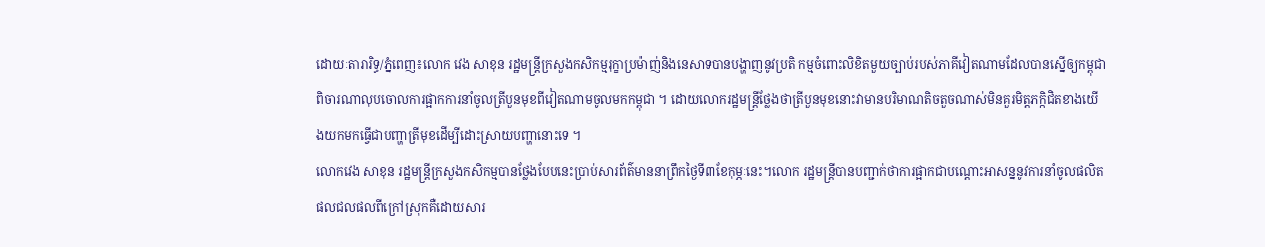ដោយៈតារារិទ្ធ/ភ្នំពេញ៖លោក វេង សាខុន រដ្ឋមន្ត្រីក្រសួងកសិកម្មរុក្ខាប្រម៉ាញ់និងនេសាទបានបង្ហាញនូវប្រតិ កម្មចំពោះលិខិតមួយច្បាប់របស់ភាគីវៀតណាមដែលបានស្នើឲ្យកម្ពុជាពិចារណាលុបចោលការផ្អាកការនាំចូលត្រីបួនមុខពីវៀតណាមចូលមកកម្ពុជា ។ ដោយលោករដ្ឋមន្ត្រីថ្លែងថាត្រីបួនមុខនោះវាមានបរិមាណតិចតួចណាស់មិនគួរមិត្តភក្កិជិតខាងយើងយកមកធ្វើជាបញ្ហាត្រីមុខដើម្បីដោះស្រាយបញ្ហានោះទេ ។
លោកវេង សាខុន រដ្ឋមន្ត្រីក្រសួងកសិកម្មបានថ្លែងបែបនេះប្រាប់សារព័ត៌មាននាព្រឹកថ្ងៃទី៣ខែកុម្ភៈនេះ។លោក រដ្ឋមន្ត្រីបានបញ្ជាក់ថាការផ្អាកជាបណ្តោះអាសន្ននូវការនាំចូលផលិតផលជលផលពីក្រៅស្រុកគឺដោយសារ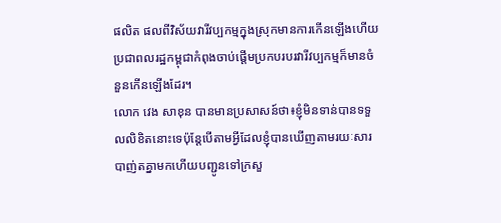ផលិត ផលពីវិស័យវារីវប្បកម្មក្នុងស្រុកមានការកើនឡើងហើយប្រជាពលរដ្ឋកម្ពុជាកំពុងចាប់ផ្តើមប្រកបរបរវារីវប្បកម្មក៏មានចំនួនកើនឡើងដែរ។
លោក វេង សាខុន បានមានប្រសាសន៍ថា៖ខ្ញុំមិនទាន់បានទទួលលិខិតនោះទេប៉ុន្តែបើតាមអ្វីដែលខ្ញុំបានឃើញតាមរយៈសារបាញ់តគ្នាមកហើយបញ្ជូនទៅក្រសួ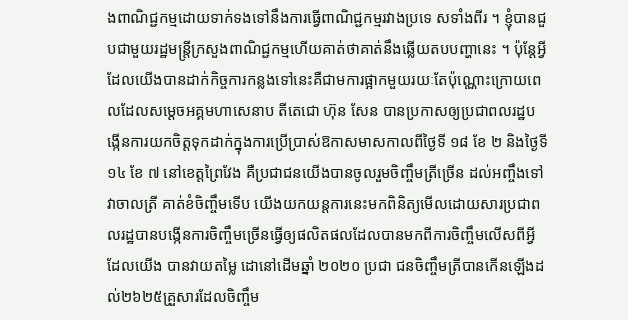ងពាណិជ្ជកម្មដោយទាក់ទងទៅនឹងការធ្វើពាណិជ្ជកម្មរវាងប្រទេ សទាំងពីរ ។ ខ្ញុំបានជួបជាមួយរដ្ឋមន្ត្រីក្រសួងពាណិជ្ជកម្មហើយគាត់ថាគាត់នឹងឆ្លើយតបបញ្ហានេះ ។ ប៉ុន្តែអ្វីដែលយើងបានដាក់កិច្ចការកន្លងទៅនេះគឺជាមការផ្អាកមួយរយៈតែប៉ុណ្ណោះក្រោយពេលដែលសម្ដេចអគ្គមហាសេនាប តីតេជោ ហ៊ុន សែន បានប្រកាសឲ្យប្រជាពលរដ្ឋបង្កើនការយកចិត្តទុកដាក់ក្នុងការប្រើប្រាស់ឱកាសមាសកាលពីថ្ងៃទី ១៨ ខែ ២ និងថ្ងៃទី ១៤ ខែ ៧ នៅខេត្តព្រៃវែង គឺប្រជាជនយើងបានចូលរួមចិញ្ចឹមត្រីច្រើន ដល់អញ្ចឹងទៅវាចាលត្រី គាត់ខំចិញ្ចឹមទើប យើងយកយន្តការនេះមកពិនិត្យមើលដោយសារប្រជាពលរដ្ឋបានបង្កើនការចិញ្ចឹមច្រើនធ្វើឲ្យផលិតផលដែលបានមកពីការចិញ្ចឹមលើសពីអ្វីដែលយើង បានវាយតម្លៃ ដោនៅដើមឆ្នាំ ២០២០ ប្រជា ជនចិញ្ចឹមត្រីបានកើនឡើងដល់២៦២៥គ្រួសារដែលចិញ្ចឹម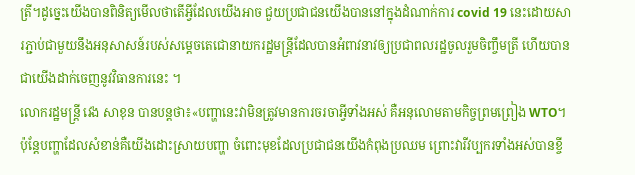ត្រី។ដូច្នេះយើងបានពិនិត្យមើលថាតើអ្វីដែលយើងអាច ជួយប្រជាជនយើងបាននៅក្នុងដំណាក់ការ covid 19 នេះដោយសារភ្ជាប់ជាមួយនឹងអនុសាសន៍របស់សម្ដេចតេជោនាយករដ្ឋមន្ត្រីដែលបានអំពាវនាវឲ្យប្រជាពលរដ្ឋចូលរួមចិញ្ចឹមត្រី ហើយបានជាយើងដាក់ចេញនូវវិធានការនេះ ។
លោករដ្ឋមន្ត្រី វេង សាខុន បានបន្តថា៖«បញ្ហានេះវាមិនត្រូវមានការចរចាអ្វីទាំងអស់ គឺអនុលោមតាមកិច្ចព្រមព្រៀង WTO។ប៉ុន្តែបញ្ហាដែលសំខាន់គឺយើងដោះស្រាយបញ្ហា ចំពោះមុខដែលប្រជាជនយើងកំពុងប្រឈម ព្រោះវារីវប្បករទាំងអស់បានខ្ចី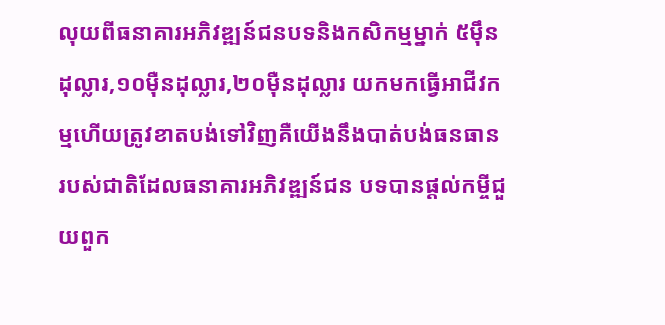លុយពីធនាគារអភិវឌ្ឍន៍ជនបទនិងកសិកម្មម្នាក់ ៥ម៉ឹនដុល្លារ,១០ម៉ឺនដុល្លារ,២០ម៉ឺនដុល្លារ យកមកធ្វើអាជីវកម្មហើយត្រូវខាតបង់ទៅវិញគឺយើងនឹងបាត់បង់ធនធានរបស់ជាតិដែលធនាគារអភិវឌ្ឍន៍ជន បទបានផ្ដល់កម្ចីជួយពួក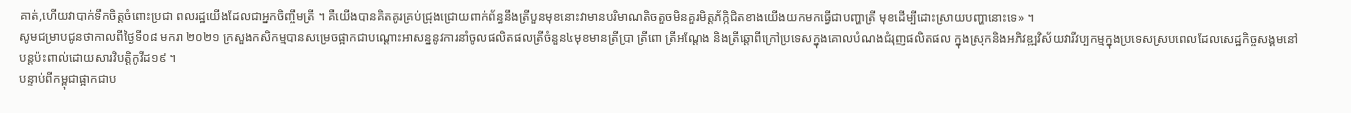គាត់,ហើយវាបាក់ទឹកចិត្តចំពោះប្រជា ពលរដ្ឋយើងដែលជាអ្នកចិញ្ចឹមត្រី ។ គឺយើងបានគិតគូរគ្រប់ជ្រុងជ្រោយពាក់ព័ន្ធនឹងត្រីបួនមុខនោះវាមានបរិមាណតិចតួចមិនគួរមិត្តភ័ក្កិជិតខាងយើងយកមកធ្វើជាបញ្ហាត្រី មុខដើម្បីដោះស្រាយបញ្ហានោះទេ» ។
សូមជម្រាបជូនថាកាលពីថ្ងៃទី០៨ មករា ២០២១ ក្រសួងកសិកម្មបានសម្រេចផ្អាកជាបណ្ដោះអាសន្ននូវការនាំចូលផលិតផលត្រីចំនួន៤មុខមានត្រីប្រា ត្រីពោ ត្រីអណ្តែង និងត្រីឆ្តោពីក្រៅប្រទេសក្នុងគោលបំណងជំរុញផលិតផល ក្នុងស្រុកនិងអភិវឌ្ឍវិស័យវារីវប្បកម្មក្នុងប្រទេសស្របពេលដែលសេដ្ឋកិច្ចសង្គមនៅបន្តប៉ះពាល់ដោយសារវិបត្តិកូវីដ១៩ ។
បន្ទាប់ពីកម្ពុជាផ្អាកជាប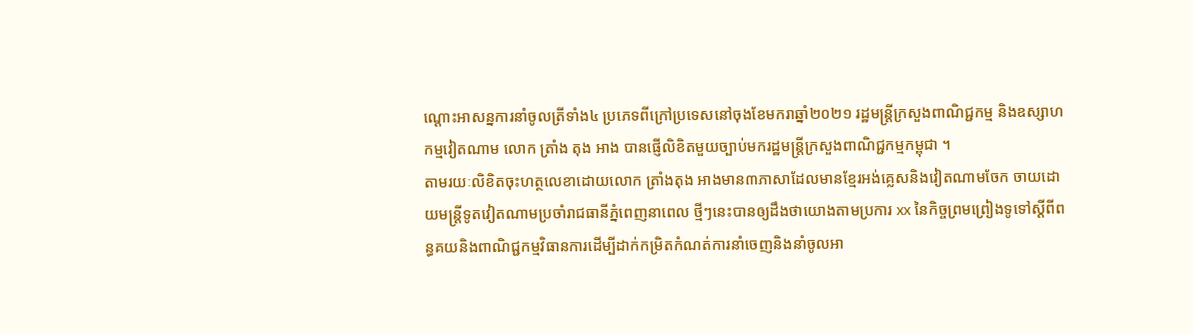ណ្តោះអាសន្នការនាំចូលត្រីទាំង៤ ប្រភេទពីក្រៅប្រទេសនៅចុងខែមករាឆ្នាំ២០២១ រដ្ឋមន្ត្រីក្រសួងពាណិជ្ជកម្ម និងឧស្សាហកម្មវៀតណាម លោក ត្រាំង តុង អាង បានផ្ញើលិខិតមួយច្បាប់មករដ្ឋមន្ត្រីក្រសួងពាណិជ្ជកម្មកម្ពុជា ។
តាមរយៈលិខិតចុះហត្ថលេខាដោយលោក ត្រាំងតុង អាងមាន៣ភាសាដែលមានខ្មែរអង់គ្លេសនិងវៀតណាមចែក ចាយដោយមន្ត្រីទូតវៀតណាមប្រចាំរាជធានីភ្នំពេញនាពេល ថ្មីៗនេះបានឲ្យដឹងថាយោងតាមប្រការ xx នៃកិច្ចព្រមព្រៀងទូទៅស្តីពីពន្ធគយនិងពាណិជ្ជកម្មវិធានការដើម្បីដាក់កម្រិតកំណត់ការនាំចេញនិងនាំចូលអា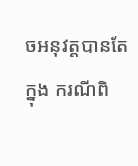ចអនុវត្តបានតែក្នុង ករណីពិ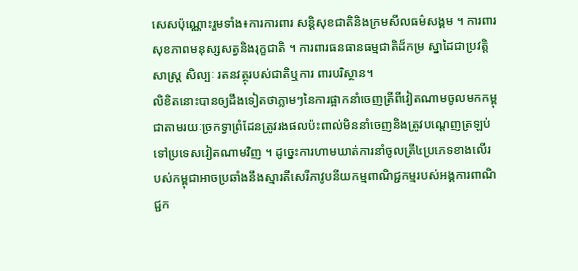សេសប៉ុណ្ណោះរួមទាំង៖ការការពារ សន្តិសុខជាតិនិងក្រមសីលធម៌សង្គម ។ ការពារសុខភាពមនុស្សសត្វនិងរុក្ខជាតិ ។ ការពារធនធានធម្មជាតិដ៏កម្រ ស្នាដៃជាប្រវត្តិ សាស្ត្រ សិល្បៈ រតនវត្ថុរបស់ជាតិឬការ ពារបរិស្ថាន។
លិខិតនោះបានឲ្យដឹងទៀតថាភ្លាមៗនៃការផ្អាកនាំចេញត្រីពីវៀតណាមចូលមកកម្ពុជាតាមរយៈច្រកទ្វាព្រំដែនត្រូវរងផលប៉ះពាល់មិននាំចេញនិងត្រូវបណ្ដេញត្រឡប់ទៅប្រទេសវៀតណាមវិញ ។ ដូច្នេះការហាមឃាត់ការនាំចូលត្រី៤ប្រភេទខាងលើរបស់កម្ពុជាអាចប្រឆាំងនឹងស្មារតីសេរីភាវូបនីយកម្មពាណិជ្ជកម្មរបស់អង្គការពាណិជ្ជក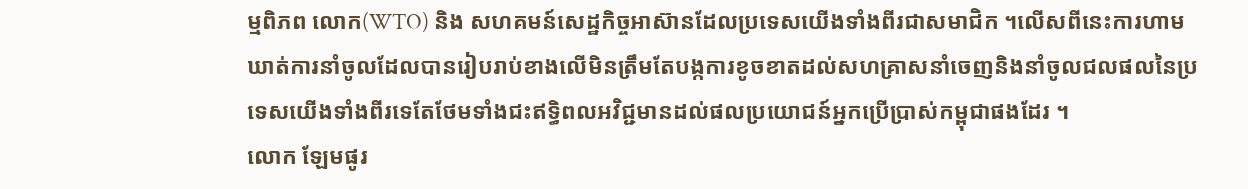ម្មពិភព លោក(WTO) និង សហគមន៍សេដ្ឋកិច្ចអាស៊ានដែលប្រទេសយើងទាំងពីរជាសមាជិក ។លើសពីនេះការហាមឃាត់ការនាំចូលដែលបានរៀបរាប់ខាងលើមិនត្រឹមតែបង្កការខូចខាតដល់សហគ្រាសនាំចេញនិងនាំចូលជលផលនៃប្រទេសយើងទាំងពីរទេតែថែមទាំងជះឥទ្ធិពលអវិជ្ជមានដល់ផលប្រយោជន៍អ្នកប្រើប្រាស់កម្ពុជាផងដែរ ។
លោក ឡែមផូរ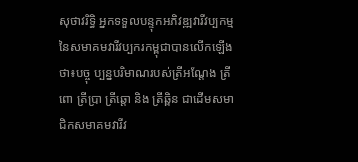សុថាវរិទ្ធិ អ្នកទទួលបន្ទុកអភិវឌ្ឍវារីវប្បកម្មនៃសមាគមវារីវប្បករកម្ពុជាបានលើកឡើងថា៖បច្ចុ ប្បន្នបរិមាណរបស់ត្រីអណ្តែង ត្រីពោ ត្រីប្រា ត្រីឆ្តោ និង ត្រីឆ្ពិន ជាដើមសមាជិកសមាគមវារីវ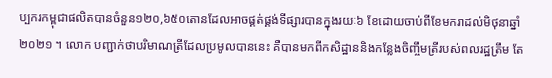ប្បករកម្ពុជាផលិតបានចំនួន១២០,៦៥០តោនដែលអាចផ្គត់ផ្គង់ទីផ្សារបានក្នុងរយៈ៦ ខែដោយចាប់ពីខែមករាដល់មិថុនាឆ្នាំ២០២១ ។ លោក បញ្ជាក់ថាបរិមាណត្រីដែលប្រមូលបាននេះ គឺបានមកពីកសិដ្ឋាននិងកន្លែងចិញ្ចឹមត្រីរបស់ពលរដ្ឋត្រឹម តែ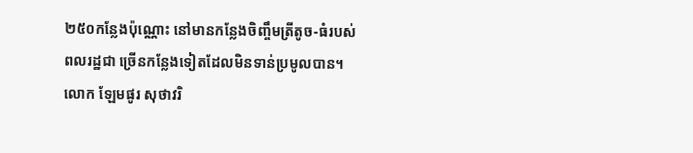២៥០កន្លែងប៉ុណ្ណោះ នៅមានកន្លែងចិញ្ចឹមត្រីតូច-ធំរបស់ពលរដ្ឋជា ច្រើនកន្លែងទៀតដែលមិនទាន់ប្រមូលបាន។លោក ឡែមផូរ សុថាវរិ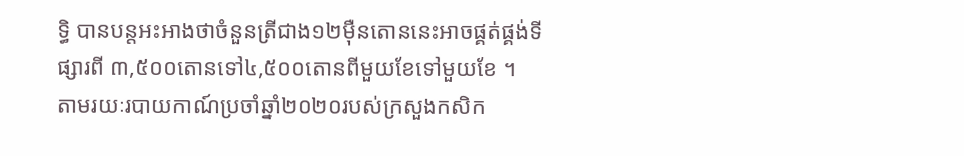ទ្ធិ បានបន្តអះអាងថាចំនួនត្រីជាង១២ម៉ឺនតោននេះអាចផ្គត់ផ្គង់ទីផ្សារពី ៣,៥០០តោនទៅ៤,៥០០តោនពីមួយខែទៅមួយខែ ។
តាមរយៈរបាយកាណ៍ប្រចាំឆ្នាំ២០២០របស់ក្រសួងកសិក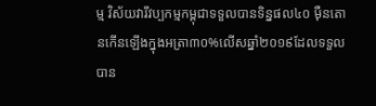ម្ម វិស័យវារីវប្បកម្មកម្ពុជាទទួលបានទិន្នផល៤០ ម៉ឺនតោនកើនឡើងក្នុងអត្រា៣០%លើសឆ្នាំ២០១៩ដែលទទួល បាន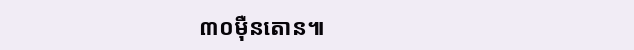៣០ម៉ឺនតោន៕